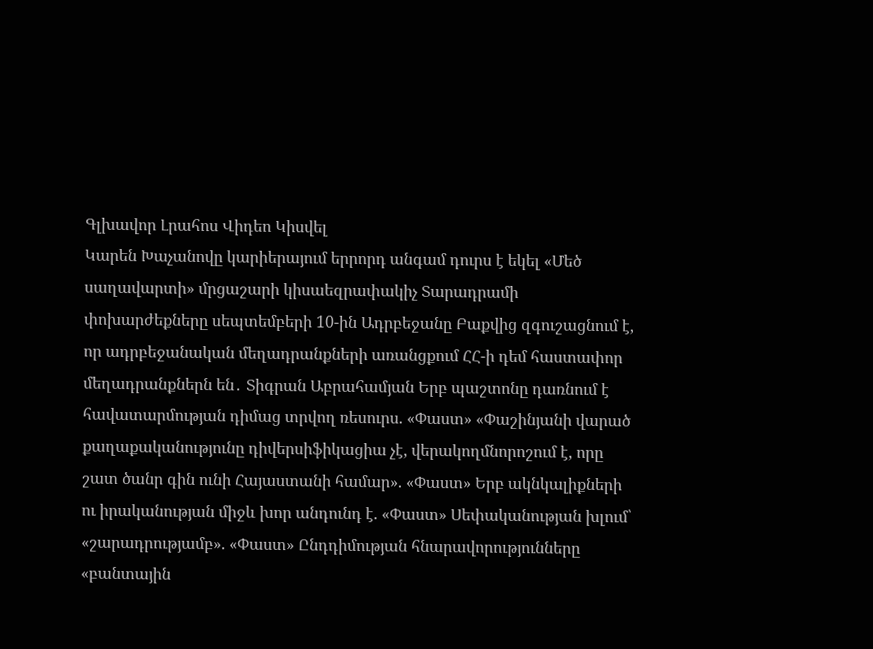Գլխավոր Լրահոս Վիդեո Կիսվել
Կարեն Խաչանովը կարիերայում երրորդ անգամ դուրս է եկել «Մեծ սաղավարտի» մրցաշարի կիսաեզրափակիչ Տարադրամի փոխարժեքները սեպտեմբերի 10-ին Ադրբեջանը Բաքվից զգուշացնում է, որ ադրբեջանական մեղադրանքների առանցքում ՀՀ-ի դեմ հաստափոր մեղադրանքներն են․ Տիգրան Աբրահամյան Երբ պաշտոնը դառնում է հավատարմության դիմաց տրվող ռեսուրս. «Փաստ» «Փաշինյանի վարած քաղաքականությունը դիվերսիֆիկացիա չէ, վերակողմնորոշում է, որը շատ ծանր գին ունի Հայաստանի համար». «Փաստ» Երբ ակնկալիքների ու իրականության միջև խոր անդունդ է. «Փաստ» Սեփականության խլում՝ «շարադրությամբ». «Փաստ» Ընդդիմության հնարավորությունները «բանտային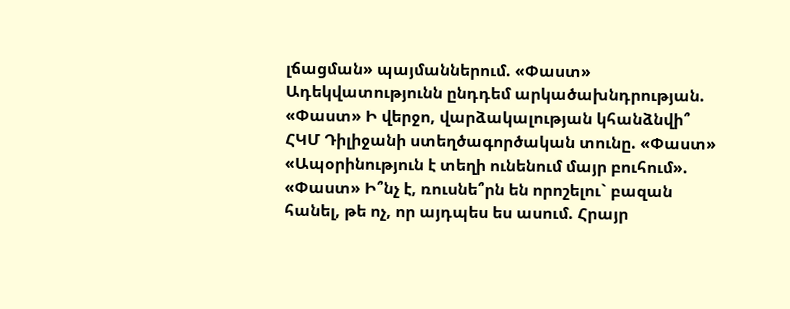լճացման» պայմաններում. «Փաստ» Ադեկվատությունն ընդդեմ արկածախնդրության. «Փաստ» Ի վերջո, վարձակալության կհանձնվի՞ ՀԿՄ Դիլիջանի ստեղծագործական տունը. «Փաստ» «Ապօրինություն է տեղի ունենում մայր բուհում». «Փաստ» Ի՞նչ է, ռուսնե՞րն են որոշելու` բազան հանել, թե ոչ, որ այդպես ես ասում. Հրայր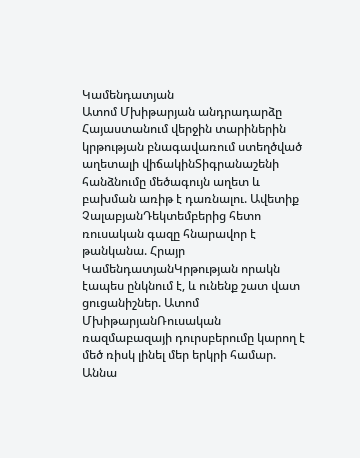Կամենդատյան
Ատոմ Մխիթարյան անդրադարձը Հայաստանում վերջին տարիներին կրթության բնագավառում ստեղծված աղետալի վիճակինՏիգրանաշենի հանձնումը մեծագույն աղետ և բախման առիթ է դառնալու. Ավետիք ՉալաբյանԴեկտեմբերից հետո ռուսական գազը հնարավոր է թանկանա. Հրայր ԿամենդատյանԿրթության որակն էապես ընկնում է, և ունենք շատ վատ ցուցանիշներ. Ատոմ ՄխիթարյանՌուսական ռազմաբազայի դուրսբերումը կարող է մեծ ռիսկ լինել մեր երկրի համար. Աննա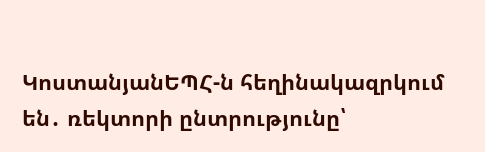ԿոստանյանԵՊՀ-ն հեղինակազրկում են․ ռեկտորի ընտրությունը՝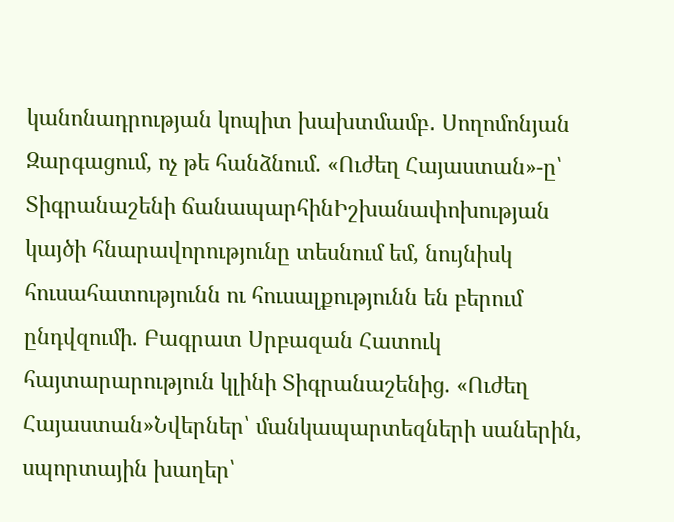կանոնադրության կոպիտ խախտմամբ․ Սողոմոնյան Զարգացում, ոչ թե հանձնում. «Ուժեղ Հայաստան»-ը՝ Տիգրանաշենի ճանապարհինԻշխանափոխության կայծի հնարավորությունը տեսնում եմ, նույնիսկ հուսահատությունն ու հուսալքությունն են բերում ընդվզումի. Բագրատ Սրբազան Հատուկ հայտարարություն կլինի Տիգրանաշենից. «Ուժեղ Հայաստան»Նվերներ՝ մանկապարտեզների սաներին, սպորտային խաղեր՝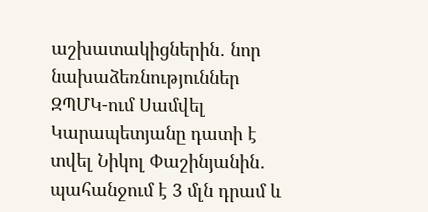աշխատակիցներին․ նոր նախաձեռնություններ ԶՊՄԿ-ում Սամվել Կարապետյանը դատի է տվել Նիկոլ Փաշինյանին․ պահանջում է 3 մլն դրամ և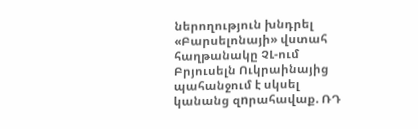ներողություն խնդրել «Բարսելոնայի» վստահ հաղթանակը ՉԼ-ում Բրյուսելն Ուկրաինայից պահանջում է սկսել կանանց զnրահավաք. ՌԴ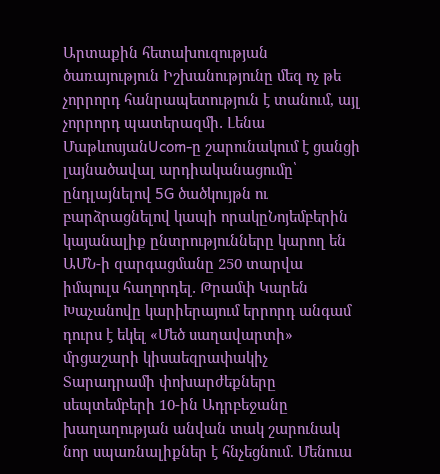Արտաքին հետախուզության ծառայություն Իշխանությունը մեզ ոչ թե չորրորդ հանրապետություն է տանում, այլ չորրորդ պատերազմի․ Լենա ՄաթևոսյանUcom-ը շարունակում է ցանցի լայնածավալ արդիականացումը՝ ընդլայնելով 5G ծածկույթն ու բարձրացնելով կապի որակըՆոյեմբերին կայանալիք ընտրությունները կարող են ԱՄՆ-ի զարգացմանը 250 տարվա իմպուլս հաղորդել․ Թրամփ Կարեն Խաչանովը կարիերայում երրորդ անգամ դուրս է եկել «Մեծ սաղավարտի» մրցաշարի կիսաեզրափակիչ Տարադրամի փոխարժեքները սեպտեմբերի 10-ին Ադրբեջանը խաղաղության անվան տակ շարունակ նոր սպառնալիքներ է հնչեցնում. Մենուա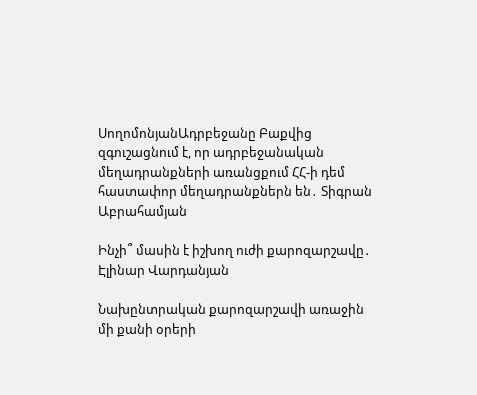ՍողոմոնյանԱդրբեջանը Բաքվից զգուշացնում է, որ ադրբեջանական մեղադրանքների առանցքում ՀՀ-ի դեմ հաստափոր մեղադրանքներն են․ Տիգրան Աբրահամյան

Ինչի՞ մասին է իշխող ուժի քարոզարշավը․ Էլինար Վարդանյան

Նախընտրական քարոզարշավի առաջին մի քանի օրերի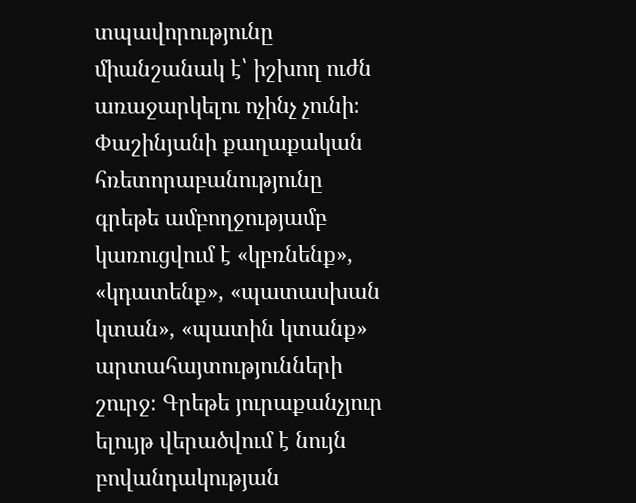տպավորությունը միանշանակ է՝ իշխող ուժն առաջարկելու ոչինչ չունի։ Փաշինյանի քաղաքական հռետորաբանությունը գրեթե ամբողջությամբ կառուցվում է «կբռնենք», «կդատենք», «պատասխան կտան», «պատին կտանք» արտահայտությունների շուրջ։ Գրեթե յուրաքանչյուր ելույթ վերածվում է նույն բովանդակության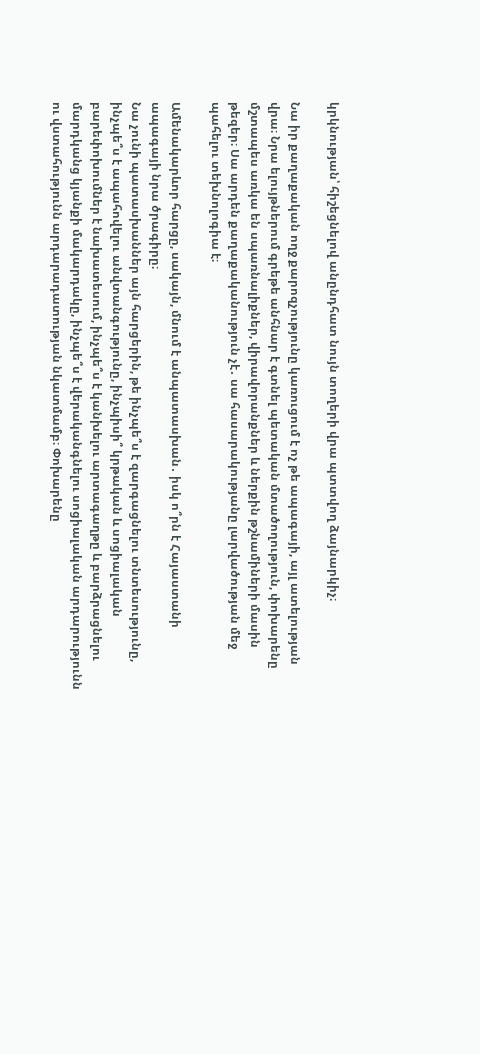կրկնության՝ հիշեցնելով անընդհատ նույն տողերի վրա պտտվող ձայնարկիչ։

Նա իր քաղաքական ողջ քարոզչությունը կառուցում է ոչ թե ապագայի, այլ ատելության վրա։ Նրա ելույթներում գրեթե անհնար է գտնել պետական մտածողություն, փոխարենը մշտապես առկա են սպառնալիքներ, վիրավորանքներ և ներքին թշնամիների մասին թեզեր։ Սա արդեն քաղաքականություն չէ․ սա հասարակությանը լարվածության մեջ պահելու տեխնոլոգիա է։

Ամենակարևոր հարցը, սակայն, մնում է անպատասխան․ իսկ ո՞րն է Հայաստանի ապագայի նրա ծրագիրը։
Նա չունի պատասխաններ այն հարցերին, թե ինչպե՞ս է զարգացնելու տնտեսությունը, ինչպե՞ս է ապահովելու անվտանգությունը, ինչպիսի՞ կրթական և սոցիալական բարեփոխումներ է նախատեսում, ինչպե՞ս է կանխելու արտագաղթը և բարձրացնելու մարդկանց կյանքի մակարդակը, ինչպե՞ս է վերականգնելու սոցիալական արդարությունն ու վստահությունն արդարադատության նկատմամբ։ Փոխարենը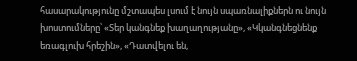հասարակությունը մշտապես լսում է նույն սպառնալիքներն ու նույն խոստումները՝ «Տեր կանգնեք խաղաղությանը», «Կկանգնեցնենք եռագլուխ հրեշին», «Դատվելու են,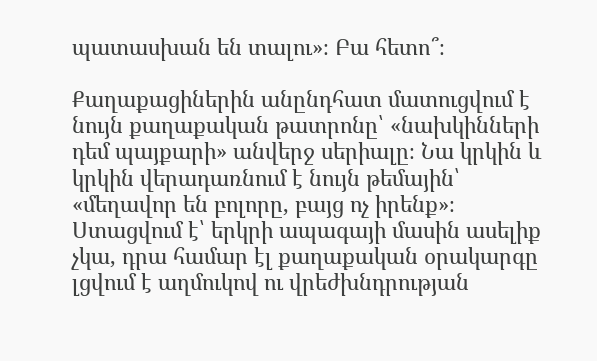պատասխան են տալու»։ Բա հետո՞։

Քաղաքացիներին անընդհատ մատուցվում է նույն քաղաքական թատրոնը՝ «նախկինների դեմ պայքարի» անվերջ սերիալը։ Նա կրկին և կրկին վերադառնում է նույն թեմային՝ «մեղավոր են բոլորը, բայց ոչ իրենք»։ Ստացվում է՝ երկրի ապագայի մասին ասելիք չկա, դրա համար էլ քաղաքական օրակարգը լցվում է աղմուկով ու վրեժխնդրության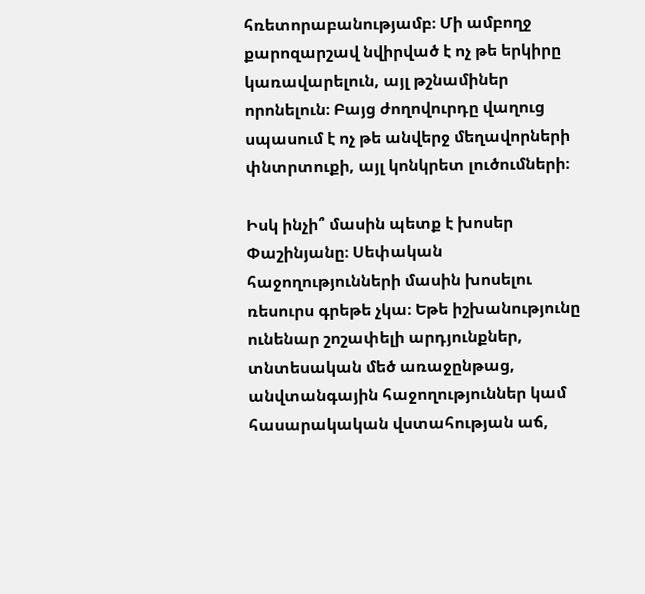հռետորաբանությամբ։ Մի ամբողջ քարոզարշավ նվիրված է ոչ թե երկիրը կառավարելուն, այլ թշնամիներ որոնելուն։ Բայց ժողովուրդը վաղուց սպասում է ոչ թե անվերջ մեղավորների փնտրտուքի, այլ կոնկրետ լուծումների։

Իսկ ինչի՞ մասին պետք է խոսեր Փաշինյանը։ Սեփական հաջողությունների մասին խոսելու ռեսուրս գրեթե չկա։ Եթե իշխանությունը ունենար շոշափելի արդյունքներ, տնտեսական մեծ առաջընթաց, անվտանգային հաջողություններ կամ հասարակական վստահության աճ,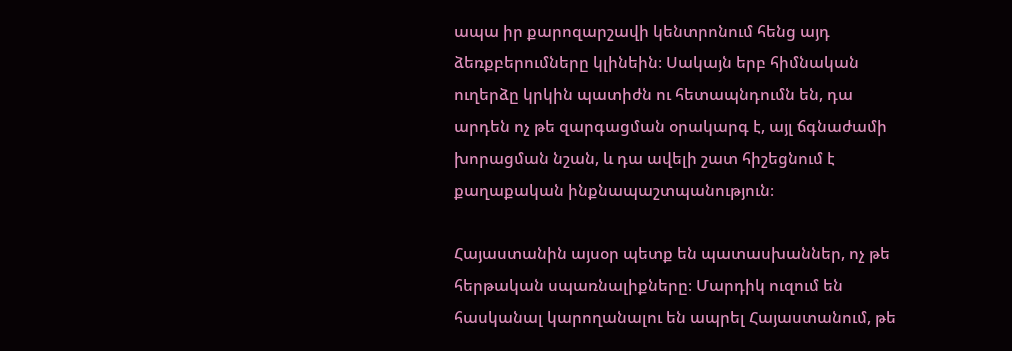ապա իր քարոզարշավի կենտրոնում հենց այդ ձեռքբերումները կլինեին։ Սակայն երբ հիմնական ուղերձը կրկին պատիժն ու հետապնդումն են, դա արդեն ոչ թե զարգացման օրակարգ է, այլ ճգնաժամի խորացման նշան, և դա ավելի շատ հիշեցնում է քաղաքական ինքնապաշտպանություն։

Հայաստանին այսօր պետք են պատասխաններ, ոչ թե հերթական սպառնալիքները։ Մարդիկ ուզում են հասկանալ կարողանալու են ապրել Հայաստանում, թե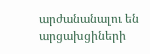արժանանալու են արցախցիների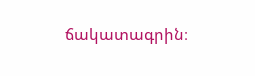ճակատագրին։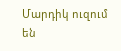Մարդիկ ուզում են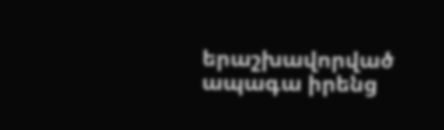երաշխավորված ապագա իրենց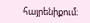հայրենիքում։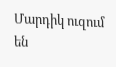Մարդիկ ուզում են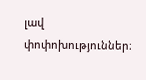լավ փոփոխություններ։